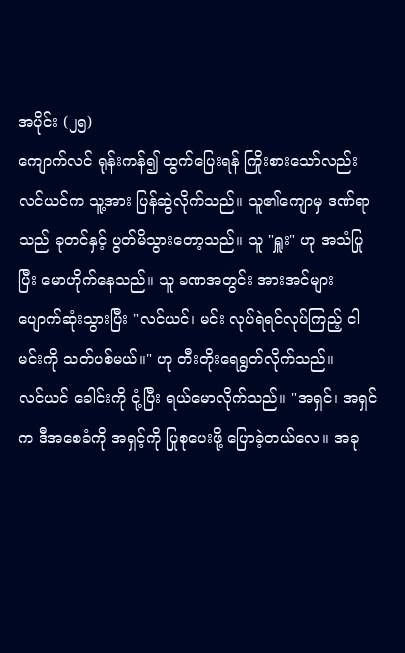အပိုင်း (၂၅)
ကျောက်လင် ရုန်းကန်၍ ထွက်ပြေးရန် ကြိုးစားသော်လည်း လင်ယင်က သူ့အား ပြန်ဆွဲလိုက်သည်။ သူ၏ကျောမှ ဒဏ်ရာသည် ခုတင်နှင့် ပွတ်မိသွားတော့သည်။ သူ "ရှူး" ဟု အသံပြုပြီး မောဟိုက်နေသည်။ သူ ခဏအတွင်း အားအင်များ ပျောက်ဆုံးသွားပြီး "လင်ယင်၊ မင်း လုပ်ရဲရင်လုပ်ကြည့် ငါ မင်းကို သတ်ပစ်မယ်။" ဟု တီးတိုးရေရွတ်လိုက်သည်။
လင်ယင် ခေါင်းကို ငုံ့ပြီး ရယ်မောလိုက်သည်။ "အရှင်၊ အရှင်က ဒီအစေခံကို အရှင့်ကို ပြုစုပေးဖို့ ပြောခဲ့တယ်လေ။ အခု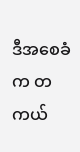ဒီအစေခံက တကယ်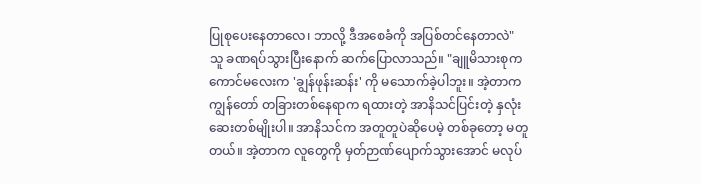ပြုစုပေးနေတာလေ၊ ဘာလို့ ဒီအစေခံကို အပြစ်တင်နေတာလဲ"
သူ ခဏရပ်သွားပြီးနောက် ဆက်ပြောလာသည်။ "ချူမိသားစုက ကောင်မလေးက 'ချွန်ဖုန်းဆန်း' ကို မသောက်ခဲ့ပါဘူး။ အဲ့တာက ကျွန်တော် တခြားတစ်နေရာက ရထားတဲ့ အာနိသင်ပြင်းတဲ့ နှလုံးဆေးတစ်မျိုးပါ။ အာနိသင်က အတူတူပဲဆိုပေမဲ့ တစ်ခုတော့ မတူတယ်။ အဲ့တာက လူတွေကို မှတ်ဉာဏ်ပျောက်သွားအောင် မလုပ်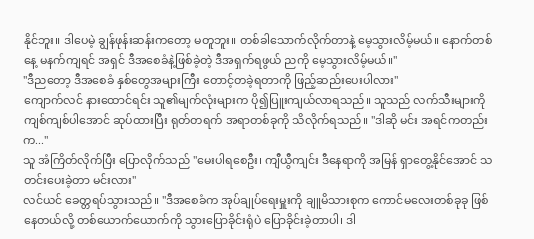နိုင်ဘူး။ ဒါပေမဲ့ ချွန်ဖုန်းဆန်းကတော့ မတူဘူး။ တစ်ခါသောက်လိုက်တာနဲ့ မေ့သွားလိမ့်မယ်။ နောက်တစ်နေ့ မနက်ကျရင် အရှင် ဒီအစေခံနဲ့ဖြစ်ခဲ့တဲ့ ဒီအရှက်ရဖွယ် ညကို မေ့သွားလိမ့်မယ်။"
"ဒီညတော့ ဒီအစေခံ နှစ်တွေအများကြီး တောင့်တခဲ့ရတာကို ဖြည့်ဆည်းပေးပါလား"
ကျောက်လင် နားထောင်ရင်း သူ၏မျက်လုံးများက ပို၍ပြူးကျယ်လာရသည်။ သူသည် လက်သီးများကို ကျစ်ကျစ်ပါအောင် ဆုပ်ထားပြီး ရုတ်တရက် အရာတစ်ခုကို သိလိုက်ရသည်။ "ဒါဆို မင်း အရင်ကတည်းက..."
သူ အံကြိတ်လိုက်ပြီး ပြောလိုက်သည် "မေးပါရစေဦး၊ ကျီယွီကျင်း ဒီနေရာကို အမြန် ရှာတွေ့နိုင်အောင် သတင်းပေးခဲ့တာ မင်းလား"
လင်ယင် ခေတ္တရပ်သွားသည်။ "ဒီအစေခံက အုပ်ချုပ်ရေးမှူးကို ချူမိသားစုက ကောင်မလေးတစ်ခုခု ဖြစ်နေတယ်လို့ တစ်ယောက်ယောက်ကို သွားပြောခိုင်းရုံပဲ ပြောခိုင်းခဲ့တာပါ၊ ဒါ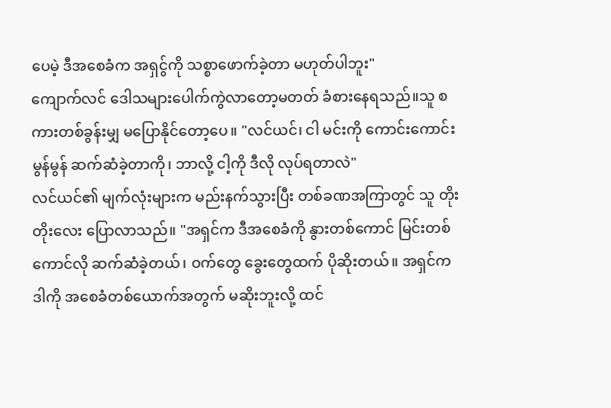ပေမဲ့ ဒီအစေခံက အရှင်ွကို သစ္စာဖောက်ခဲ့တာ မဟုတ်ပါဘူး"
ကျောက်လင် ဒေါသများပေါက်ကွဲလာတော့မတတ် ခံစားနေရသည်။သူ စကားတစ်ခွန်းမျှ မပြောနိုင်တော့ပေ။ "လင်ယင်၊ ငါ မင်းကို ကောင်းကောင်းမွန်မွန် ဆက်ဆံခဲ့တာကို၊ ဘာလို့ ငါ့ကို ဒီလို လုပ်ရတာလဲ"
လင်ယင်၏ မျက်လုံးများက မည်းနက်သွားပြီး တစ်ခဏအကြာတွင် သူ တိုးတိုးလေး ပြောလာသည်။ "အရှင်က ဒီအစေခံကို နွားတစ်ကောင် မြင်းတစ်ကောင်လို ဆက်ဆံခဲ့တယ်၊ ဝက်တွေ ခွေးတွေထက် ပိုဆိုးတယ်။ အရှင်က ဒါကို အစေခံတစ်ယောက်အတွက် မဆိုးဘူးလို့ ထင်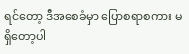ရင်တော့ ဒီအစေခံမှာ ပြောစရာစကား မရှိတော့ပါ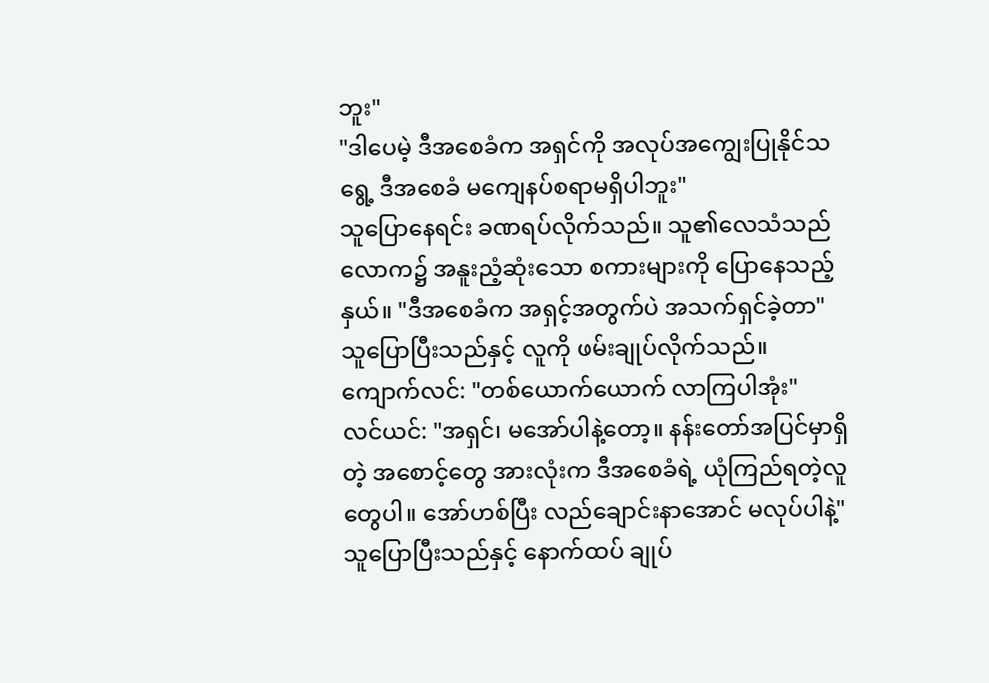ဘူး"
"ဒါပေမဲ့ ဒီအစေခံက အရှင်ကို အလုပ်အကျွေးပြုနိုင်သရွေ့ ဒီအစေခံ မကျေနပ်စရာမရှိပါဘူး"
သူပြောနေရင်း ခဏရပ်လိုက်သည်။ သူ၏လေသံသည် လောက၌ အနူးညံ့ဆုံးသော စကားများကို ပြောနေသည့်နှယ်။ "ဒီအစေခံက အရှင့်အတွက်ပဲ အသက်ရှင်ခဲ့တာ"
သူပြောပြီးသည်နှင့် လူကို ဖမ်းချုပ်လိုက်သည်။
ကျောက်လင်: "တစ်ယောက်ယောက် လာကြပါအုံး"
လင်ယင်: "အရှင်၊ မအော်ပါနဲ့တော့။ နန်းတော်အပြင်မှာရှိတဲ့ အစောင့်တွေ အားလုံးက ဒီအစေခံရဲ့ ယုံကြည်ရတဲ့လူတွေပါ။ အော်ဟစ်ပြီး လည်ချောင်းနာအောင် မလုပ်ပါနဲ့"
သူပြောပြီးသည်နှင့် နောက်ထပ် ချုပ်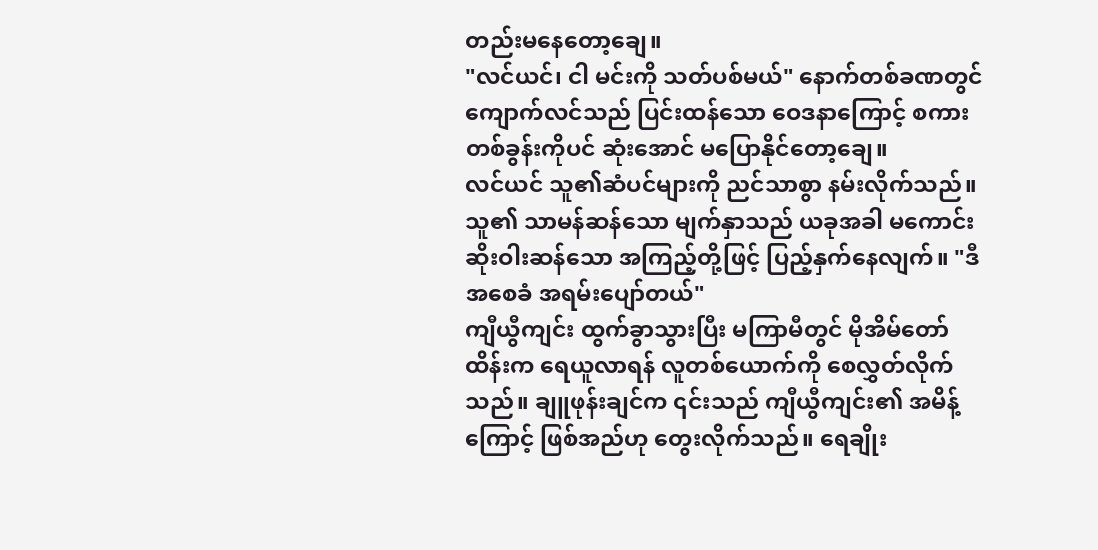တည်းမနေတော့ချေ။
"လင်ယင်၊ ငါ မင်းကို သတ်ပစ်မယ်" နောက်တစ်ခဏတွင် ကျောက်လင်သည် ပြင်းထန်သော ဝေဒနာကြောင့် စကားတစ်ခွန်းကိုပင် ဆုံးအောင် မပြောနိုင်တော့ချေ။
လင်ယင် သူ၏ဆံပင်များကို ညင်သာစွာ နမ်းလိုက်သည်။ သူ၏ သာမန်ဆန်သော မျက်နှာသည် ယခုအခါ မကောင်းဆိုးဝါးဆန်သော အကြည့်တို့ဖြင့် ပြည့်နှက်နေလျက်။ "ဒီအစေခံ အရမ်းပျော်တယ်"
ကျီယွီကျင်း ထွက်ခွာသွားပြီး မကြာမီတွင် မိုအိမ်တော်ထိန်းက ရေယူလာရန် လူတစ်ယောက်ကို စေလွှတ်လိုက်သည်။ ချူဖုန်းချင်က ၎င်းသည် ကျီယွီကျင်း၏ အမိန့်ကြောင့် ဖြစ်အည်ဟု တွေးလိုက်သည်။ ရေချိုး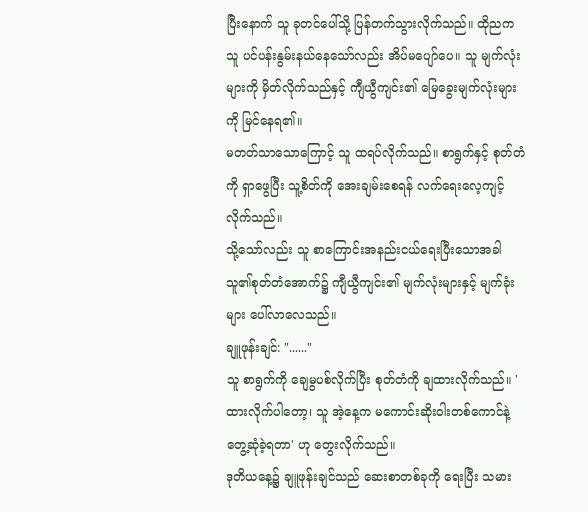ပြီးနောက် သူ ခုတင်ပေါ်သို့ ပြန်တက်သွားလိုက်သည်။ ထိုညက သူ ပင်ပန်းနွမ်းနယ်နေသော်လည်း အိပ်မပျော်ပေ။ သူ မျက်လုံးများကို မှိတ်လိုက်သည်နှင့် ကျီယွီကျင်း၏ မြေခွေးမျက်လုံးများကို မြင်နေရ၏။
မတတ်သာသောကြောင့် သူ ထရပ်လိုက်သည်။ စာရွက်နှင့် စုတ်တံကို ရှာဖွေပြီး သူ့စိတ်ကို အေးချမ်းစေရန် လက်ရေးလေ့ကျင့်လိုက်သည်။
သို့သော်လည်း သူ စာကြောင်းအနည်းငယ်ရေးပြီးသောအခါ သူ၏စုတ်တံအောက်၌ ကျီယွီကျင်း၏ မျက်လုံးများနှင့် မျက်ခုံးများ ပေါ်လာလေသည်။
ချူဖုန်းချင်: "......"
သူ စာရွက်ကို ချေမွပစ်လိုက်ပြီး စုတ်တံကို ချထားလိုက်သည်။ ' ထားလိုက်ပါတော့၊ သူ အဲ့နေ့က မကောင်းဆိုးဝါးတစ်ကောင်နဲ့ တွေ့ဆုံခဲ့ရတာ' ဟု တွေးလိုက်သည်။
ဒုတိယနေ့၌ ချူဖုန်းချင်သည် ဆေးစာတစ်ခုကို ရေးပြီး သမား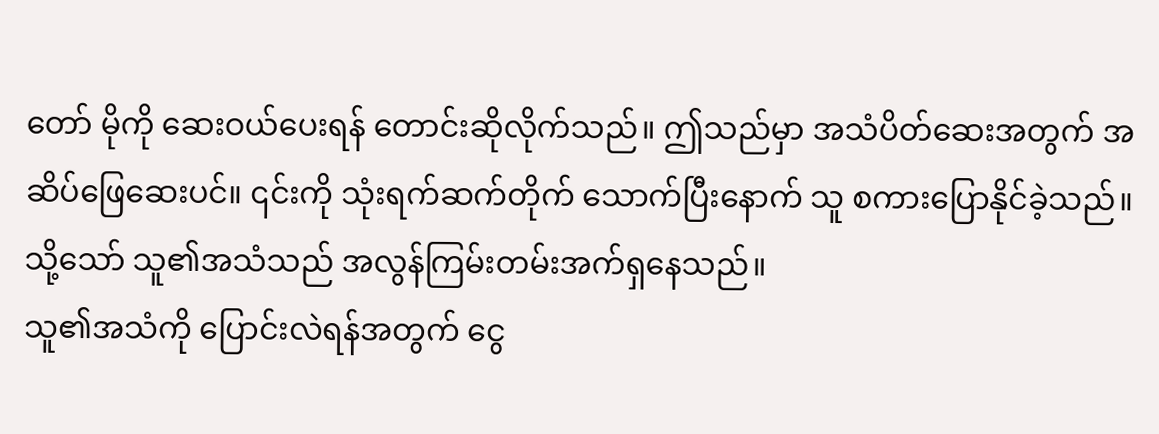တော် မိုကို ဆေးဝယ်ပေးရန် တောင်းဆိုလိုက်သည်။ ဤသည်မှာ အသံပိတ်ဆေးအတွက် အဆိပ်ဖြေဆေးပင်။ ၎င်းကို သုံးရက်ဆက်တိုက် သောက်ပြီးနောက် သူ စကားပြောနိုင်ခဲ့သည်။ သို့သော် သူ၏အသံသည် အလွန်ကြမ်းတမ်းအက်ရှနေသည်။
သူ၏အသံကို ပြောင်းလဲရန်အတွက် ငွေ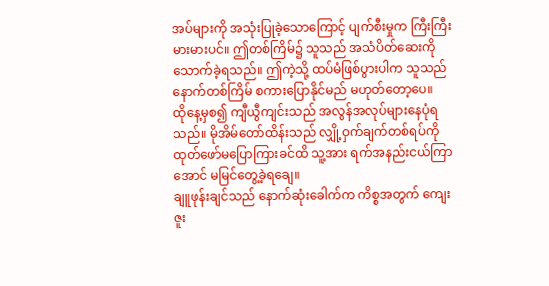အပ်များကို အသုံးပြုခဲ့သောကြောင့် ပျက်စီးမှုက ကြီးကြီးမားမားပင်။ ဤတစ်ကြိမ်၌ သူသည် အသံပိတ်ဆေးကို သောက်ခဲ့ရသည်။ ဤကဲ့သို့ ထပ်မံဖြစ်ပွားပါက သူသည် နောက်တစ်ကြိမ် စကားပြောနိုင်မည် မဟုတ်တော့ပေ။
ထိုနေ့မှစ၍ ကျီယွီကျင်းသည် အလွန်အလုပ်များနေပုံရသည်။ မိုအိမ်တော်ထိန်းသည် လျှို့ဝှက်ချက်တစ်ရပ်ကို ထုတ်ဖော်မပြောကြားခင်ထိ သူ့အား ရက်အနည်းငယ်ကြာအောင် မမြင်တွေ့ခဲ့ရချေ။
ချူဖုန်းချင်သည် နောက်ဆုံးခေါက်က ကိစ္စအတွက် ကျေးဇူး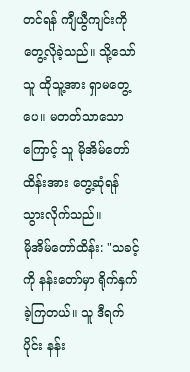တင်ရန် ကျီယွီကျင်းကို တွေ့လိုခဲ့သည်။ သို့သော် သူ ထိုသူ့အား ရှာမတွေ့ပေ။ မတတ်သာသောကြောင့် သူ မိုအိမ်တော်ထိန်းအား တွေ့ဆုံရန် သွားလိုက်သည်။
မိုအိမ်တော်ထိန်း: "သခင့်ကို နန်းတော်မှာ ရိုက်နှက်ခဲ့ကြတယ်။ သူ ဒီရက်ပိုင်း နန်း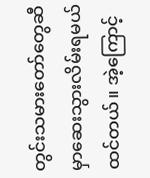တွင်းသမားတော်တွေဆီမှာဆေးသွားလိမ်းရမယ် ထင်တယ်။ အဲ့ကြောင့်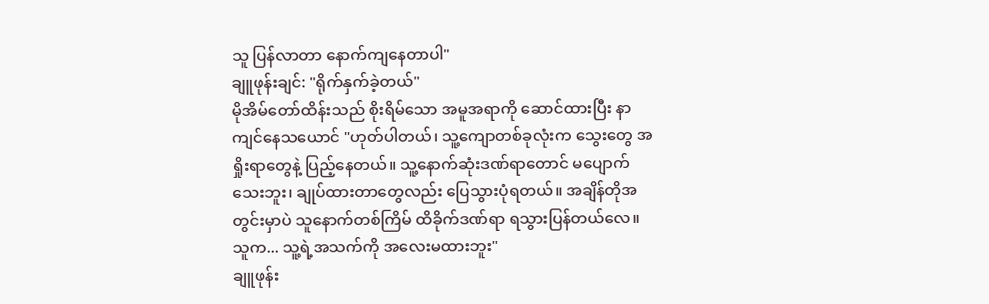သူ ပြန်လာတာ နောက်ကျနေတာပါ"
ချူဖုန်းချင်: "ရိုက်နှက်ခဲ့တယ်"
မိုအိမ်တော်ထိန်းသည် စိုးရိမ်သော အမူအရာကို ဆောင်ထားပြီး နာကျင်နေသယောင် "ဟုတ်ပါတယ်၊ သူ့ကျောတစ်ခုလုံးက သွေးတွေ အရှိုးရာတွေနဲ့ ပြည့်နေတယ်။ သူ့နောက်ဆုံးဒဏ်ရာတောင် မပျောက်သေးဘူး၊ ချုပ်ထားတာတွေလည်း ပြေသွားပုံရတယ်။ အချိန်တိုအတွင်းမှာပဲ သူနောက်တစ်ကြိမ် ထိခိုက်ဒဏ်ရာ ရသွားပြန်တယ်လေ။ သူက... သူ့ရဲ့အသက်ကို အလေးမထားဘူး"
ချူဖုန်း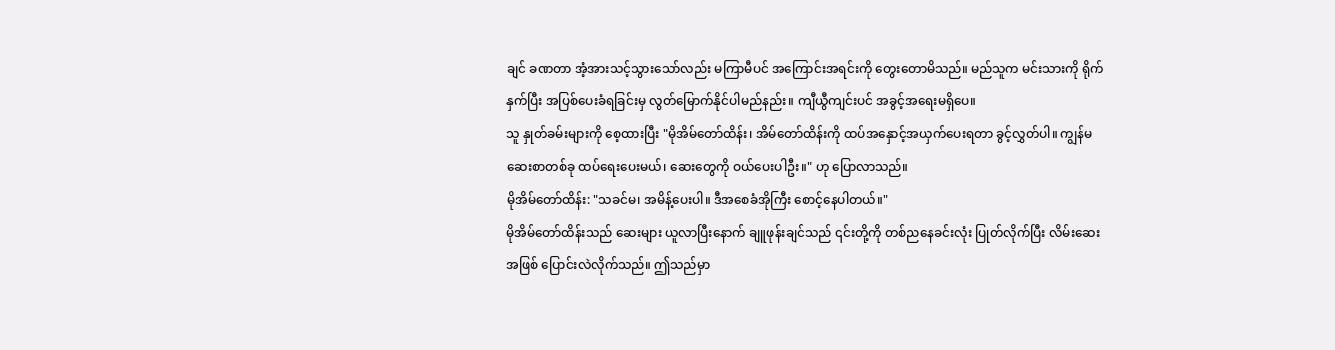ချင် ခဏတာ အံ့အားသင့်သွားသော်လည်း မကြာမီပင် အကြောင်းအရင်းကို တွေးတောမိသည်။ မည်သူက မင်းသားကို ရိုက်နှက်ပြီး အပြစ်ပေးခံရခြင်းမှ လွတ်မြောက်နိုင်ပါမည်နည်း။ ကျီယွီကျင်းပင် အခွင့်အရေးမရှိပေ။
သူ နှုတ်ခမ်းများကို စေ့ထားပြီး "မိုအိမ်တော်ထိန်း၊ အိမ်တော်ထိန်းကို ထပ်အနှောင့်အယှက်ပေးရတာ ခွင့်လွှတ်ပါ။ ကျွန်မ ဆေးစာတစ်ခု ထပ်ရေးပေးမယ်၊ ဆေးတွေကို ဝယ်ပေးပါဦး။" ဟု ပြောလာသည်။
မိုအိမ်တော်ထိန်း: "သခင်မ၊ အမိန့်ပေးပါ။ ဒီအစေခံအိုကြီး စောင့်နေပါတယ်။"
မိုအိမ်တော်ထိန်းသည် ဆေးများ ယူလာပြီးနောက် ချူဖုန်းချင်သည် ၎င်းတို့ကို တစ်ညနေခင်းလုံး ပြုတ်လိုက်ပြီး လိမ်းဆေးအဖြစ် ပြောင်းလဲလိုက်သည်။ ဤသည်မှာ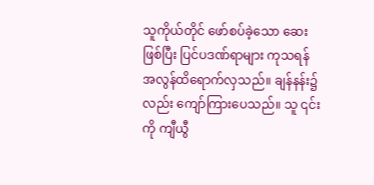သူကိုယ်တိုင် ဖော်စပ်ခဲ့သော ဆေး ဖြစ်ပြီး ပြင်ပဒဏ်ရာများ ကုသရန် အလွန်ထိရောက်လှသည်။ ချန်နန်း၌လည်း ကျော်ကြားပေသည်။ သူ ၎င်းကို ကျီယွီ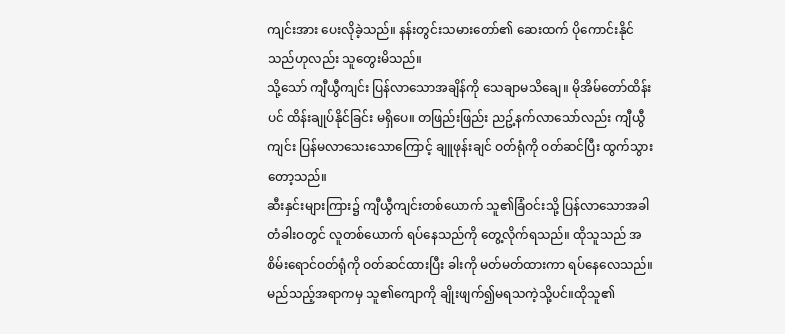ကျင်းအား ပေးလိုခဲ့သည်။ နန်းတွင်းသမားတော်၏ ဆေးထက် ပိုကောင်းနိုင်သည်ဟုလည်း သူတွေးမိသည်။
သို့သော် ကျီယွီကျင်း ပြန်လာသောအချိန်ကို သေချာမသိချေ။ မိုအိမ်တော်ထိန်းပင် ထိန်းချုပ်နိုင်ခြင်း မရှိပေ။ တဖြည်းဖြည်း ညဥ့်နက်လာသော်လည်း ကျီယွီကျင်း ပြန်မလာသေးသောကြောင့် ချူဖုန်းချင် ဝတ်ရုံကို ဝတ်ဆင်ပြီး ထွက်သွားတော့သည်။
ဆီးနှင်းများကြား၌ ကျီယွီကျင်းတစ်ယောက် သူ၏ခြံဝင်းသို့ ပြန်လာသောအခါ တံခါးဝတွင် လူတစ်ယောက် ရပ်နေသည်ကို တွေ့လိုက်ရသည်။ ထိုသူသည် အစိမ်းရောင်ဝတ်ရုံကို ဝတ်ဆင်ထားပြီး ခါးကို မတ်မတ်ထားကာ ရပ်နေလေသည်။ မည်သည့်အရာကမှ သူ၏ကျောကို ချိုးဖျက်၍မရသကဲ့သို့ပင်။ထိုသူ၏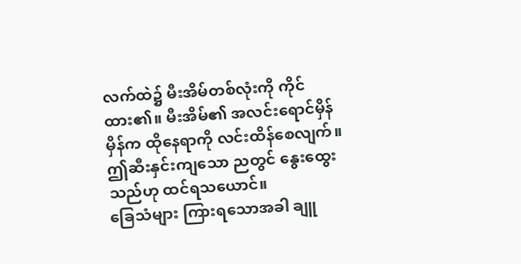လက်ထဲ၌ မီးအိမ်တစ်လုံးကို ကိုင်ထား၏။ မီးအိမ်၏ အလင်းရောင်မှိန်မှိန်က ထိုနေရာကို လင်းထိန်စေလျက်။ ဤဆီးနှင်းကျသော ညတွင် နွေးထွေးသည်ဟု ထင်ရသယောင်။
ခြေသံများ ကြားရသောအခါ ချူ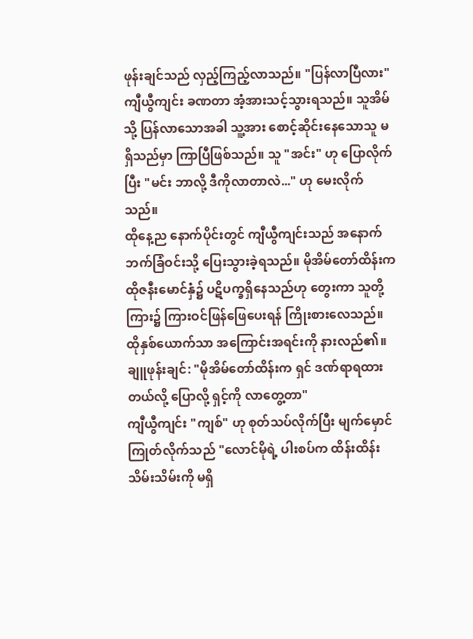ဖုန်းချင်သည် လှည့်ကြည့်လာသည်။ "ပြန်လာပြီလား"
ကျီယွီကျင်း ခဏတာ အံ့အားသင့်သွားရသည်။ သူအိမ်သို့ ပြန်လာသောအခါ သူ့အား စောင့်ဆိုင်းနေသောသူ မရှိသည်မှာ ကြာပြီဖြစ်သည်။ သူ "အင်း" ဟု ပြောလိုက်ပြီး "မင်း ဘာလို့ ဒီကိုလာတာလဲ..." ဟု မေးလိုက်သည်။
ထိုနေ့ည နောက်ပိုင်းတွင် ကျီယွီကျင်းသည် အနောက်ဘက်ခြံဝင်းသို့ ပြေးသွားခဲ့ရသည်။ မိုအိမ်တော်ထိန်းက ထိုဇနီးမောင်နှံ၌ ပဋိပက္ခရှိနေသည်ဟု တွေးကာ သူတို့ကြား၌ ကြားဝင်ဖြန်ဖြေပေးရန် ကြိုးစားလေသည်။ ထိုနှစ်ယောက်သာ အကြောင်းအရင်းကို နားလည်၏။
ချူဖုန်းချင်: "မိုအိမ်တော်ထိန်းက ရှင် ဒဏ်ရာရထားတယ်လို့ ပြောလို့ ရှင့်ကို လာတွေ့တာ"
ကျီယွီကျင်း "ကျစ်" ဟု စုတ်သပ်လိုက်ပြီး မျက်မှောင်ကြုတ်လိုက်သည် "လောင်မိုရဲ့ ပါးစပ်က ထိန်းထိန်းသိမ်းသိမ်းကို မရှိ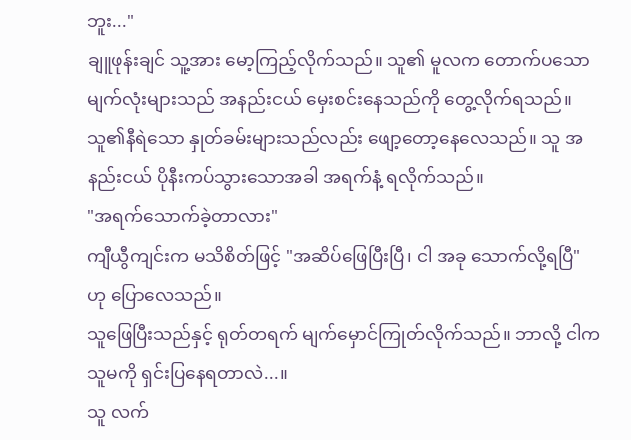ဘူး..."
ချူဖုန်းချင် သူ့အား မော့ကြည့်လိုက်သည်။ သူ၏ မူလက တောက်ပသော မျက်လုံးများသည် အနည်းငယ် မှေးစင်းနေသည်ကို တွေ့လိုက်ရသည်။ သူ၏နီရဲသော နှုတ်ခမ်းများသည်လည်း ဖျော့တော့နေလေသည်။ သူ အနည်းငယ် ပိုနီးကပ်သွားသောအခါ အရက်နံ့ ရလိုက်သည်။
"အရက်သောက်ခဲ့တာလား"
ကျီယွီကျင်းက မသိစိတ်ဖြင့် "အဆိပ်ဖြေပြီးပြီ၊ ငါ အခု သောက်လို့ရပြီ" ဟု ပြောလေသည်။
သူဖြေပြီးသည်နှင့် ရုတ်တရက် မျက်မှောင်ကြုတ်လိုက်သည်။ ဘာလို့ ငါက သူမကို ရှင်းပြနေရတာလဲ...။
သူ လက်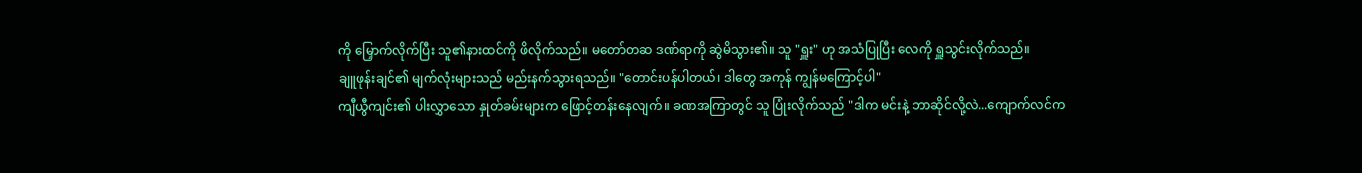ကို မြှောက်လိုက်ပြီး သူ၏နားထင်ကို ဖိလိုက်သည်။ မတော်တဆ ဒဏ်ရာကို ဆွဲမိသွား၏။ သူ "ရှူး" ဟု အသံပြုပြီး လေကို ရှူသွင်းလိုက်သည်။
ချူဖုန်းချင်၏ မျက်လုံးများသည် မည်းနက်သွားရသည်။ "တောင်းပန်ပါတယ်၊ ဒါတွေ အကုန် ကျွန်မကြောင့်ပါ"
ကျီယွီကျင်း၏ ပါးလွှာသော နှုတ်ခမ်းများက ဖြောင့်တန်းနေလျက်။ ခဏအကြာတွင် သူ ပြုံးလိုက်သည် "ဒါက မင်းနဲ့ ဘာဆိုင်လို့လဲ...ကျောက်လင်က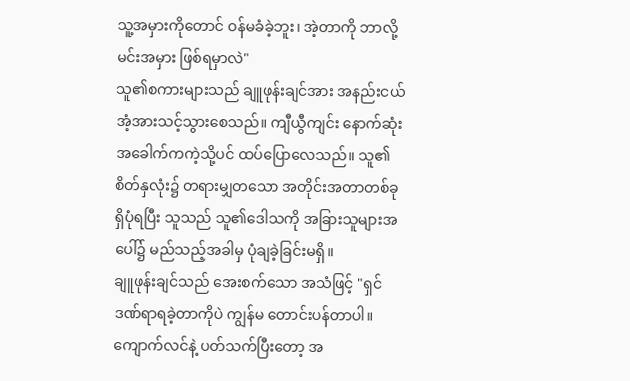သူ့အမှားကိုတောင် ဝန်မခံခဲ့ဘူး၊ အဲ့တာကို ဘာလို့ မင်းအမှား ဖြစ်ရမှာလဲ"
သူ၏စကားများသည် ချူဖုန်းချင်အား အနည်းငယ် အံ့အားသင့်သွားစေသည်။ ကျီယွီကျင်း နောက်ဆုံးအခေါက်ကကဲ့သို့ပင် ထပ်ပြောလေသည်။ သူ၏စိတ်နှလုံး၌ တရားမျှတသော အတိုင်းအတာတစ်ခု ရှိပုံရပြီး သူသည် သူ၏ဒေါသကို အခြားသူများအပေါ်၌ မည်သည့်အခါမှ ပုံချခဲ့ခြင်းမရှိ။
ချူဖုန်းချင်သည် အေးစက်သော အသံဖြင့် "ရှင် ဒဏ်ရာရခဲ့တာကိုပဲ ကျွန်မ တောင်းပန်တာပါ။ ကျောက်လင်နဲ့ ပတ်သက်ပြီးတော့ အ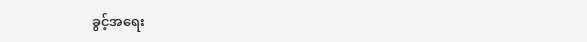ခွင့်အရေး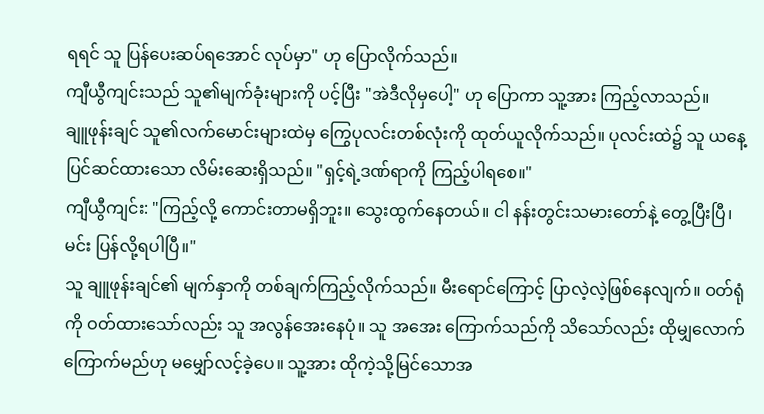ရရင် သူ ပြန်ပေးဆပ်ရအောင် လုပ်မှာ" ဟု ပြောလိုက်သည်။
ကျီယွီကျင်းသည် သူ၏မျက်ခုံးများကို ပင့်ပြီး "အဲဒီလိုမှပေါ့" ဟု ပြောကာ သူ့အား ကြည့်လာသည်။
ချူဖုန်းချင် သူ၏လက်မောင်းများထဲမှ ကြွေပုလင်းတစ်လုံးကို ထုတ်ယူလိုက်သည်။ ပုလင်းထဲ၌ သူ ယနေ့ ပြင်ဆင်ထားသော လိမ်းဆေးရှိသည်။ "ရှင့်ရဲ့ဒဏ်ရာကို ကြည့်ပါရစေ။"
ကျီယွီကျင်း: "ကြည့်လို့ ကောင်းတာမရှိဘူး။ သွေးထွက်နေတယ်။ ငါ နန်းတွင်းသမားတော်နဲ့ တွေ့ပြီးပြီ၊ မင်း ပြန်လို့ရပါပြီ။"
သူ ချူဖုန်းချင်၏ မျက်နှာကို တစ်ချက်ကြည့်လိုက်သည်။ မီးရောင်ကြောင့် ပြာလဲ့လဲ့ဖြစ်နေလျက်။ ဝတ်ရုံကို ဝတ်ထားသော်လည်း သူ အလွန်အေးနေပုံ။ သူ အအေး ကြောက်သည်ကို သိသော်လည်း ထိုမျှလောက် ကြောက်မည်ဟု မမျှော်လင့်ခဲ့ပေ။ သူ့အား ထိုကဲ့သို့မြင်သောအ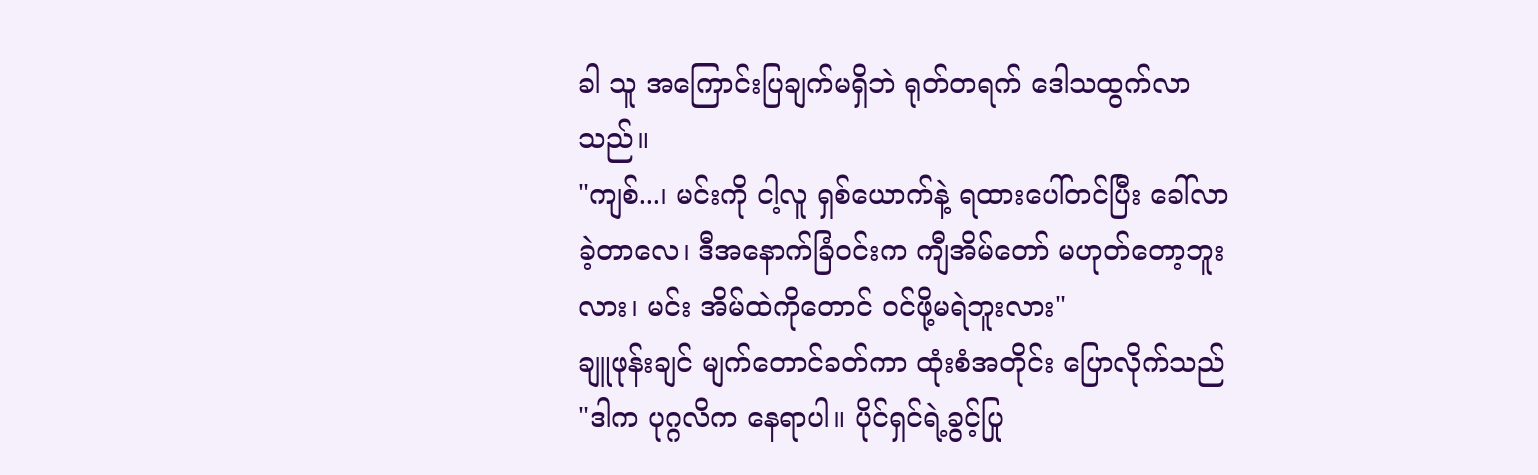ခါ သူ အကြောင်းပြချက်မရှိဘဲ ရုတ်တရက် ဒေါသထွက်လာသည်။
"ကျစ်...၊ မင်းကို ငါ့လူ ရှစ်ယောက်နဲ့ ရထားပေါ်တင်ပြီး ခေါ်လာခဲ့တာလေ၊ ဒီအနောက်ခြံဝင်းက ကျီအိမ်တော် မဟုတ်တော့ဘူးလား၊ မင်း အိမ်ထဲကိုတောင် ဝင်ဖို့မရဲဘူးလား"
ချူဖုန်းချင် မျက်တောင်ခတ်ကာ ထုံးစံအတိုင်း ပြောလိုက်သည် "ဒါက ပုဂ္ဂလိက နေရာပါ။ ပိုင်ရှင်ရဲ့ခွင့်ပြု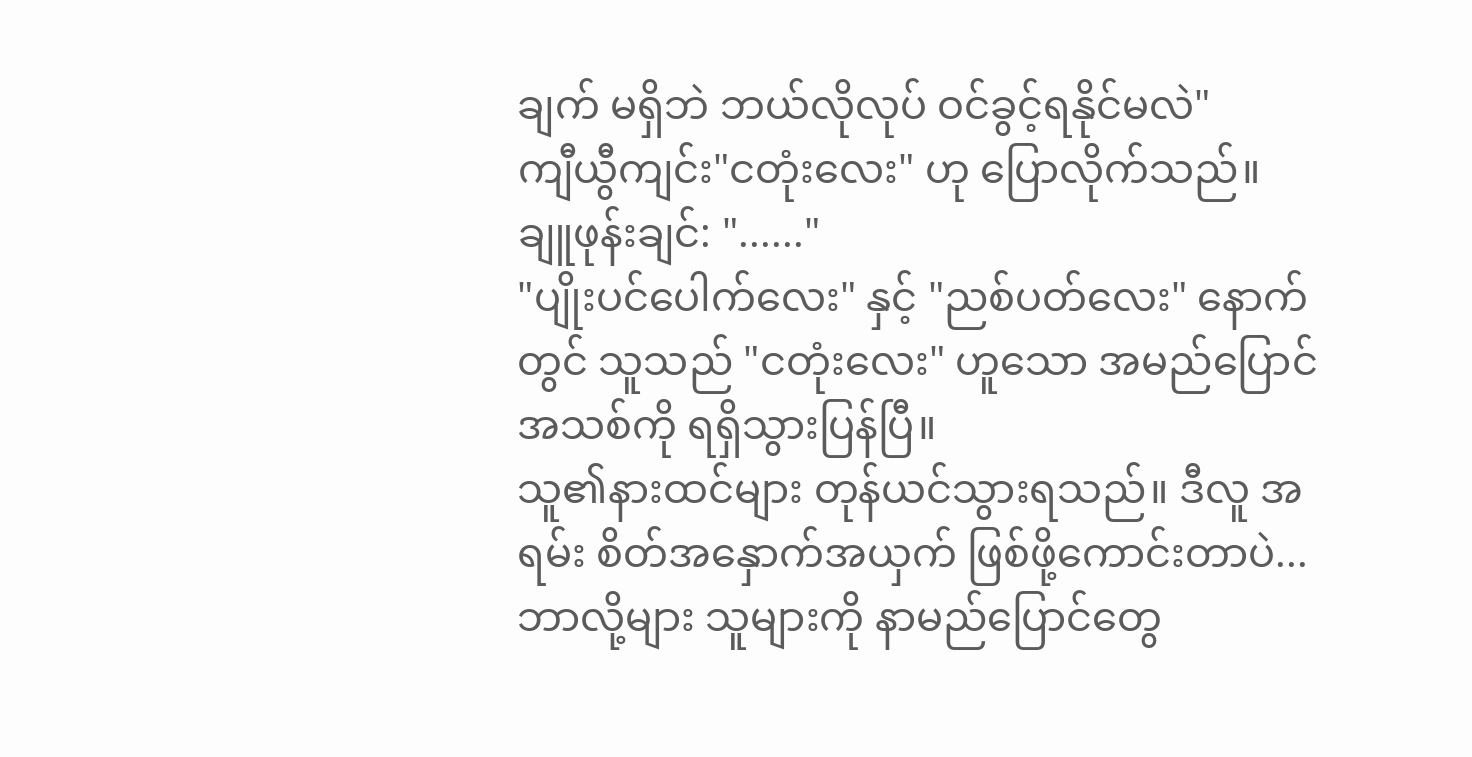ချက် မရှိဘဲ ဘယ်လိုလုပ် ဝင်ခွင့်ရနိုင်မလဲ"
ကျီယွီကျင်း"ငတုံးလေး" ဟု ပြောလိုက်သည်။
ချူဖုန်းချင်: "......"
"ပျိုးပင်ပေါက်လေး" နှင့် "ညစ်ပတ်လေး" နောက်တွင် သူသည် "ငတုံးလေး" ဟူသော အမည်ပြောင်အသစ်ကို ရရှိသွားပြန်ပြီ။
သူ၏နားထင်များ တုန်ယင်သွားရသည်။ ဒီလူ အရမ်း စိတ်အနှောက်အယှက် ဖြစ်ဖို့ကောင်းတာပဲ...ဘာလို့များ သူများကို နာမည်ပြောင်တွေ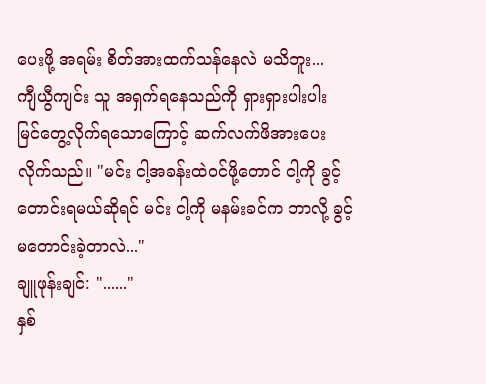ပေးဖို့ အရမ်း စိတ်အားထက်သန်နေလဲ မသိဘူး...
ကျီယွီကျင်း သူ အရှက်ရနေသည်ကို ရှားရှားပါးပါး မြင်တွေ့လိုက်ရသောကြောင့် ဆက်လက်ဖိအားပေးလိုက်သည်။ "မင်း ငါ့အခန်းထဲဝင်ဖို့တောင် ငါ့ကို ခွင့်တောင်းရမယ်ဆိုရင် မင်း ငါ့ကို မနမ်းခင်က ဘာလို့ ခွင့်မတောင်းခဲ့တာလဲ..."
ချူဖုန်းချင်: "......"
နှစ်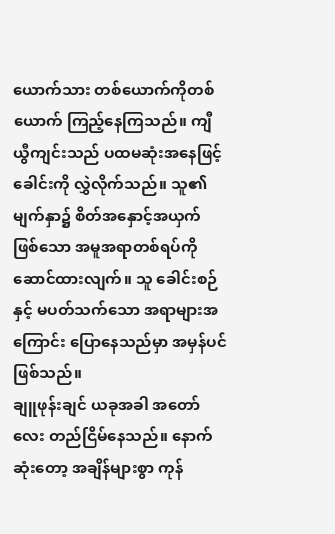ယောက်သား တစ်ယောက်ကိုတစ်ယောက် ကြည့်နေကြသည်။ ကျီယွီကျင်းသည် ပထမဆုံးအနေဖြင့် ခေါင်းကို လွှဲလိုက်သည်။ သူ၏မျက်နှာ၌ စိတ်အနှောင့်အယှက်ဖြစ်သော အမူအရာတစ်ရပ်ကို ဆောင်ထားလျက်။ သူ ခေါင်းစဉ်နှင့် မပတ်သက်သော အရာများအကြောင်း ပြောနေသည်မှာ အမှန်ပင် ဖြစ်သည်။
ချူဖုန်းချင် ယခုအခါ အတော်လေး တည်ငြိမ်နေသည်။ နောက်ဆုံးတော့ အချိန်များစွာ ကုန်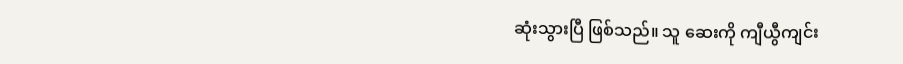ဆုံးသွားပြီ ဖြစ်သည်။ သူ ဆေးကို ကျီယွီကျင်း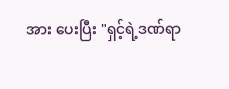အား ပေးပြီး "ရှင့်ရဲ့ဒဏ်ရာ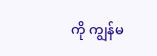ကို ကျွန်မ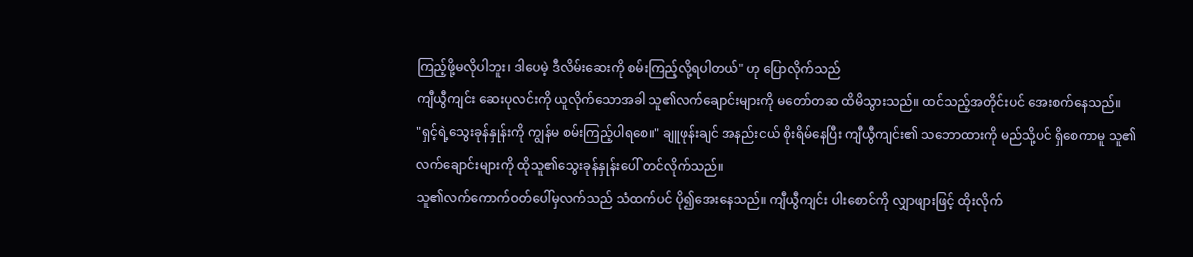ကြည့်ဖို့မလိုပါဘူး၊ ဒါပေမဲ့ ဒီလိမ်းဆေးကို စမ်းကြည့်လို့ရပါတယ်" ဟု ပြောလိုက်သည်
ကျီယွီကျင်း ဆေးပုလင်းကို ယူလိုက်သောအခါ သူ၏လက်ချောင်းများကို မတော်တဆ ထိမိသွားသည်။ ထင်သည့်အတိုင်းပင် အေးစက်နေသည်။
"ရှင့်ရဲ့သွေးခုန်နှုန်းကို ကျွန်မ စမ်းကြည့်ပါရစေ။" ချူဖုန်းချင် အနည်းငယ် စိုးရိမ်နေပြီး ကျီယွီကျင်း၏ သဘောထားကို မည်သို့ပင် ရှိစေကာမူ သူ၏လက်ချောင်းများကို ထိုသူ၏သွေးခုန်နှုန်းပေါ် တင်လိုက်သည်။
သူ၏လက်ကောက်ဝတ်ပေါ်မှလက်သည် သံထက်ပင် ပို၍အေးနေသည်။ ကျီယွီကျင်း ပါးစောင်ကို လျှာဖျားဖြင့် ထိုးလိုက်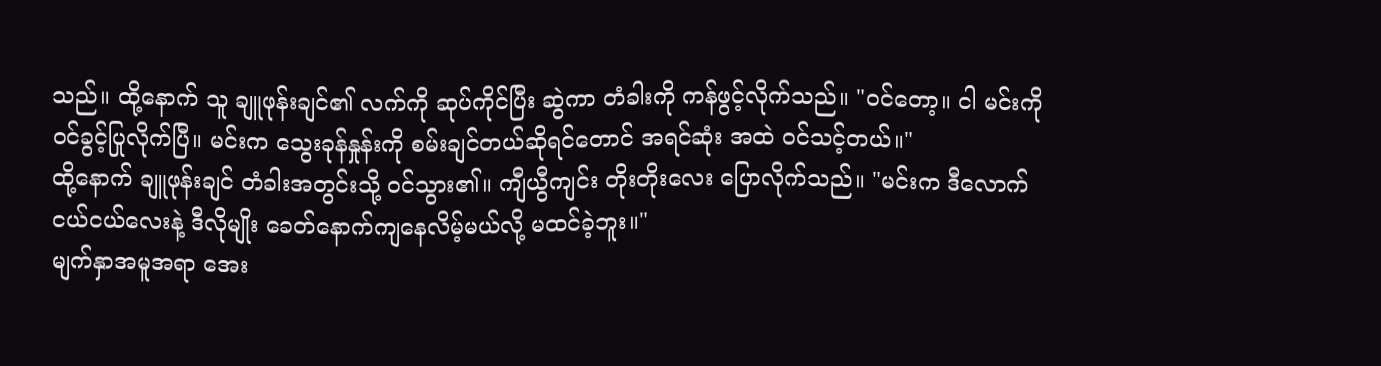သည်။ ထို့နောက် သူ ချူဖုန်းချင်၏ လက်ကို ဆုပ်ကိုင်ပြီး ဆွဲကာ တံခါးကို ကန်ဖွင့်လိုက်သည်။ "ဝင်တော့။ ငါ မင်းကို ဝင်ခွင့်ပြုလိုက်ပြီ။ မင်းက သွေးခုန်နှုန်းကို စမ်းချင်တယ်ဆိုရင်တောင် အရင်ဆုံး အထဲ ဝင်သင့်တယ်။"
ထို့နောက် ချူဖုန်းချင် တံခါးအတွင်းသို့ ဝင်သွား၏။ ကျီယွီကျင်း တိုးတိုးလေး ပြောလိုက်သည်။ "မင်းက ဒီလောက်ငယ်ငယ်လေးနဲ့ ဒီလိုမျိုး ခေတ်နောက်ကျနေလိမ့်မယ်လို့ မထင်ခဲ့ဘူး။"
မျက်နှာအမူအရာ အေး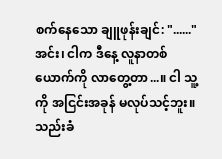စက်နေသော ချူဖုန်းချင်: "......"
အင်း၊ ငါက ဒီနေ့ လူနာတစ်ယောက်ကို လာတွေ့တာ...။ ငါ သူ့ကို အငြင်းအခုန် မလုပ်သင့်ဘူး။သည်းခံ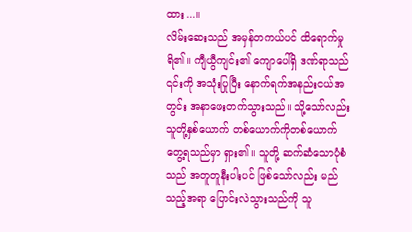ထား...။
လိမ်းဆေးသည် အမှန်တကယ်ပင် ထိရောက်မှုရိ၏။ ကျီယွီကျင်း၏ ကျောပေါ်ရှိ ဒဏ်ရာသည် ၎င်းကို အသုံးပြုပြီး နောက်ရက်အနည်းငယ်အတွင်း အနာဖေးတက်သွားသည်။ သို့သော်လည်း သူတို့နှစ်ယောက် တစ်ယောက်ကိုတစ်ယောက် တွေ့ရသည်မှာ ရှား၏။ သူတို့ ဆက်ဆံသောပုံစံသည် အတူတူနီးပါးပင် ဖြစ်သော်လည်း မည်သည့်အရာ ပြောင်းလဲသွားသည်ကို သူ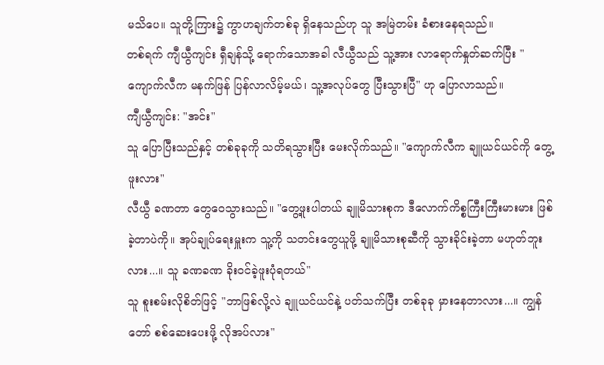မသိပေ။ သူတို့ကြား၌ ကွာဟချက်တစ်ခု ရှိနေသည်ဟု သူ အမြဲတမ်း ခံစားနေရသည်။
တစ်ရက် ကျီယွီကျင်း ရှီချန်သို့ ရောက်သောအခါ လီယွီသည် သူ့အား လာရောက်နှုတ်ဆက်ပြီး "ကျောက်လီက မနက်ဖြန် ပြန်လာလိမ့်မယ်၊ သူ့အလုပ်တွေ ပြီးသွားပြီ" ဟု ပြောလာသည်။
ကျီယွီကျင်း: "အင်း"
သူ ပြောပြီးသည်နှင့် တစ်ခုခုကို သတိရသွားပြီး မေးလိုက်သည်။ "ကျောက်လီက ချူယင်ယင်ကို တွေ့ဖူးလား"
လီယွီ ခဏတာ တွေဝေသွားသည်။ "တွေ့ဖူးပါတယ် ချူမိသားစုက ဒီလောက်ကိစ္စကြီးကြီးမားမား ဖြစ်ခဲ့တာပဲကို။ အုပ်ချုပ်ရေးမှူးက သူ့ကို သတင်းတွေယူဖို့ ချူမိသားစုဆီကို သွားခိုင်းခဲ့တာ မဟုတ်ဘူးလား...။ သူ ခဏခဏ ခိုးဝင်ခဲ့ဖူးပုံရတယ်"
သူ စူးစမ်းလိုစိတ်ဖြင့် "ဘာဖြစ်လို့လဲ ချူယင်ယင်နဲ့ ပတ်သက်ပြီး တစ်ခုခု မှားနေတာလား...။ ကျွန်တော် စစ်ဆေးပေးဖို့ လိုအပ်လား"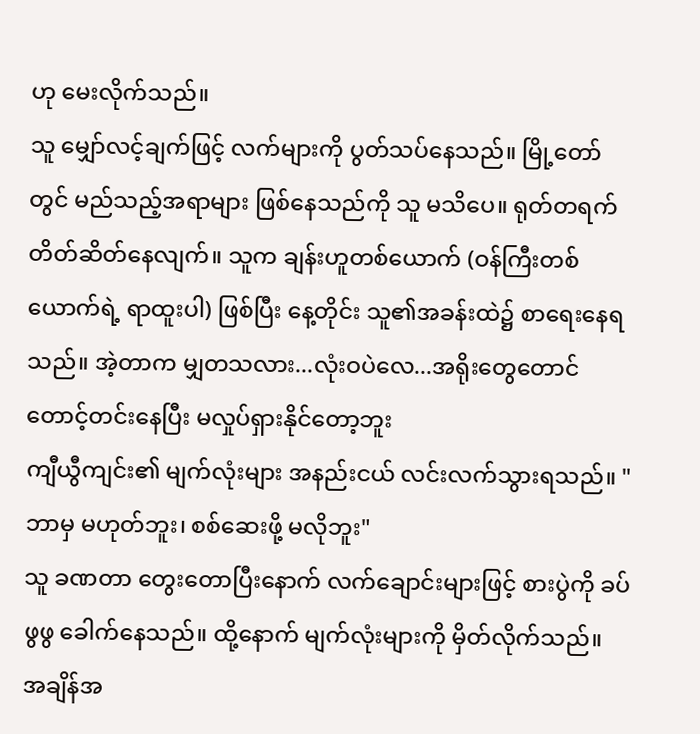ဟု မေးလိုက်သည်။
သူ မျှော်လင့်ချက်ဖြင့် လက်များကို ပွတ်သပ်နေသည်။ မြို့တော်တွင် မည်သည့်အရာများ ဖြစ်နေသည်ကို သူ မသိပေ။ ရုတ်တရက် တိတ်ဆိတ်နေလျက်။ သူက ချန်းဟူတစ်ယောက် (ဝန်ကြီးတစ်ယောက်ရဲ့ ရာထူးပါ) ဖြစ်ပြီး နေ့တိုင်း သူ၏အခန်းထဲ၌ စာရေးနေရသည်။ အဲ့တာက မျှတသလား...လုံးဝပဲလေ...အရိုးတွေတောင် တောင့်တင်းနေပြီး မလှုပ်ရှားနိုင်တော့ဘူး
ကျီယွီကျင်း၏ မျက်လုံးများ အနည်းငယ် လင်းလက်သွားရသည်။ "ဘာမှ မဟုတ်ဘူး၊ စစ်ဆေးဖို့ မလိုဘူး"
သူ ခဏတာ တွေးတောပြီးနောက် လက်ချောင်းများဖြင့် စားပွဲကို ခပ်ဖွဖွ ခေါက်နေသည်။ ထို့နောက် မျက်လုံးများကို မှိတ်လိုက်သည်။ အချိန်အ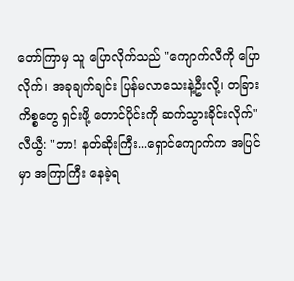တော်ကြာမှ သူ ပြောလိုက်သည် "ကျောက်လီကို ပြောလိုက်၊ အခုချက်ချင်း ပြန်မလာသေးနဲ့ဦးလို့၊ တခြားကိစ္စတွေ ရှင်းဖို့ တောင်ပိုင်းကို ဆက်သွားခိုင်းလိုက်"
လီယွီ: "ဘာ! နတ်ဆိုးကြီး...ရှောင်ကျောက်က အပြင်မှာ အကြာကြီး နေခဲ့ရ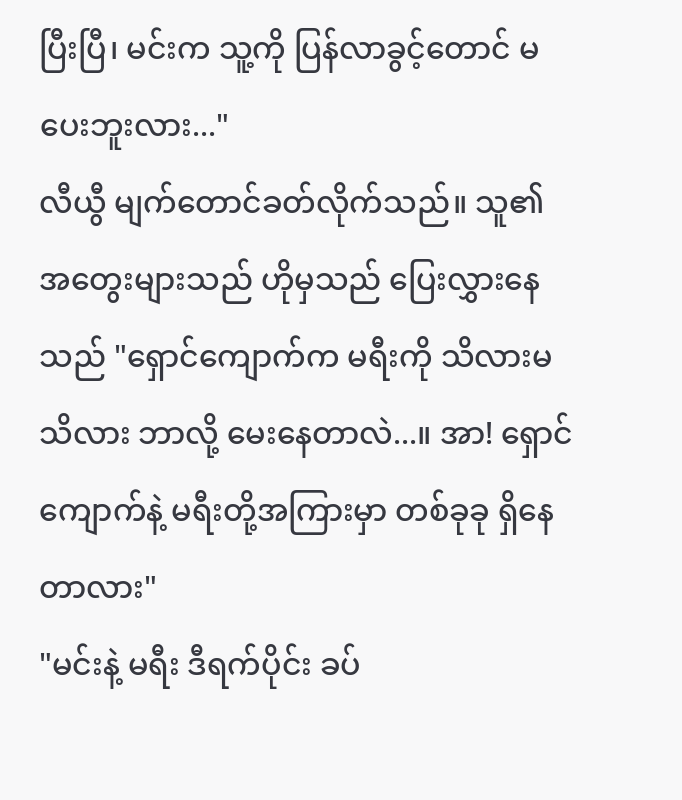ပြီးပြီ၊ မင်းက သူ့ကို ပြန်လာခွင့်တောင် မပေးဘူးလား..."
လီယွီ မျက်တောင်ခတ်လိုက်သည်။ သူ၏ အတွေးများသည် ဟိုမှသည် ပြေးလွှားနေသည် "ရှောင်ကျောက်က မရီးကို သိလားမသိလား ဘာလို့ မေးနေတာလဲ...။ အာ! ရှောင်ကျောက်နဲ့ မရီးတို့အကြားမှာ တစ်ခုခု ရှိနေတာလား"
"မင်းနဲ့ မရီး ဒီရက်ပိုင်း ခပ်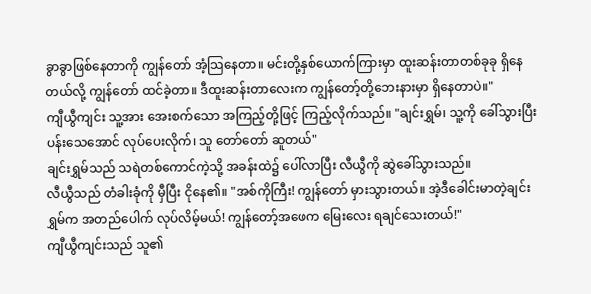ခွာခွာဖြစ်နေတာကို ကျွန်တော် အံ့သြနေတာ။ မင်းတို့နှစ်ယောက်ကြားမှာ ထူးဆန်းတာတစ်ခုခု ရှိနေတယ်လို့ ကျွန်တော် ထင်ခဲ့တာ။ ဒီထူးဆန်းတာလေးက ကျွန်တော့်တို့ဘေးနားမှာ ရှိနေတာပဲ။"
ကျီယွီကျင်း သူ့အား အေးစက်သော အကြည့်တို့ဖြင့် ကြည့်လိုက်သည်။ "ချင်းရွှမ်၊ သူ့ကို ခေါ်သွားပြီး ပန်းသေအောင် လုပ်ပေးလိုက်၊ သူ တော်တော် ဆူတယ်"
ချင်းရွှမ်သည် သရဲတစ်ကောင်ကဲ့သို့ အခန်းထဲ၌ ပေါ်လာပြီး လီယွီကို ဆွဲခေါ်သွားသည်။
လီယွီသည် တံခါးခုံကို မှီပြီး ငိုနေ၏။ "အစ်ကိုကြီး! ကျွန်တော် မှားသွားတယ်။ အဲ့ဒီခေါင်းမာတဲ့ချင်းရွှမ်က အတည်ပေါက် လုပ်လိမ့်မယ်! ကျွန်တော့်အဖေက မြေးလေး ရချင်သေးတယ်!"
ကျီယွီကျင်းသည် သူ၏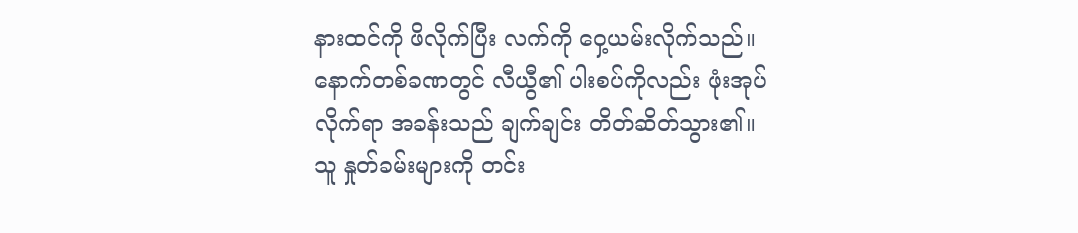နားထင်ကို ဖိလိုက်ပြီး လက်ကို ဝှေ့ယမ်းလိုက်သည်။ နောက်တစ်ခဏတွင် လီယွီ၏ ပါးစပ်ကိုလည်း ဖုံးအုပ်လိုက်ရာ အခန်းသည် ချက်ချင်း တိတ်ဆိတ်သွား၏။
သူ နှုတ်ခမ်းများကို တင်း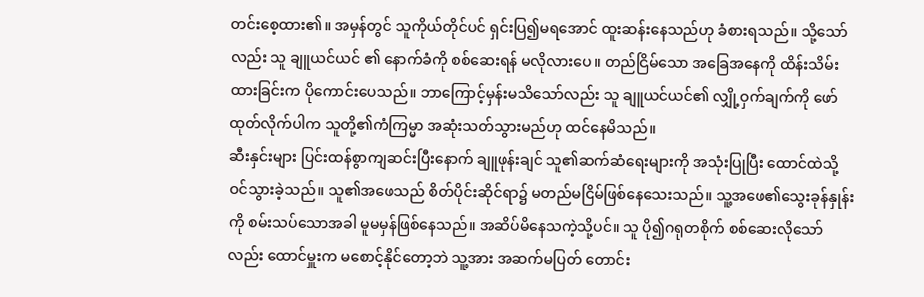တင်းစေ့ထား၏။ အမှန်တွင် သူကိုယ်တိုင်ပင် ရှင်းပြ၍မရအောင် ထူးဆန်းနေသည်ဟု ခံစားရသည်။ သို့သော်လည်း သူ ချူယင်ယင် ၏ နောက်ခံကို စစ်ဆေးရန် မလိုလားပေ။ တည်ငြိမ်သော အခြေအနေကို ထိန်းသိမ်းထားခြင်းက ပိုကောင်းပေသည်။ ဘာကြောင့်မှန်းမသိသော်လည်း သူ ချူယင်ယင်၏ လျှို့ဝှက်ချက်ကို ဖော်ထုတ်လိုက်ပါက သူတို့၏ကံကြမ္မာ အဆုံးသတ်သွားမည်ဟု ထင်နေမိသည်။
ဆီးနှင်းများ ပြင်းထန်စွာကျဆင်းပြီးနောက် ချူဖုန်းချင် သူ၏ဆက်ဆံရေးများကို အသုံးပြုပြီး ထောင်ထဲသို့ ဝင်သွားခဲ့သည်။ သူ၏အဖေသည် စိတ်ပိုင်းဆိုင်ရာ၌ မတည်မငြိမ်ဖြစ်နေသေးသည်။ သူ့အဖေ၏သွေးခုန်နှုန်းကို စမ်းသပ်သောအခါ မူမမှန်ဖြစ်နေသည်။ အဆိပ်မိနေသကဲ့သို့ပင်။ သူ ပို၍ဂရုတစိုက် စစ်ဆေးလိုသော်လည်း ထောင်မှူးက မစောင့်နိုင်တော့ဘဲ သူ့အား အဆက်မပြတ် တောင်း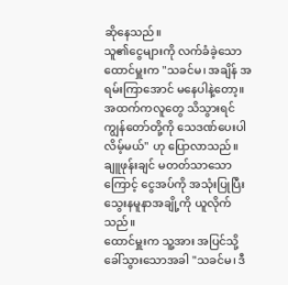ဆိုနေသည်။
သူ၏ငွေများကို လက်ခံခဲ့သော ထောင်မှူးက "သခင်မ၊ အချိန် အရမ်းကြာအောင် မနေပါနဲ့တော့။ အထက်ကလူတွေ သိသွားရင် ကျွန်တော်တို့ကို သေဒဏ်ပေးပါလိမ့်မယ်" ဟု ပြောလာသည်။
ချူဖုန်းချင် မတတ်သာသောကြောင့် ငွေအပ်ကို အသုံးပြုပြီး သွေးနမူနာအချို့ကို ယူလိုက်သည်။
ထောင်မှူးက သူ့အား အပြင်သို့ ခေါ်သွားသောအခါ "သခင်မ၊ ဒီ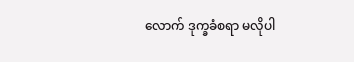လောက် ဒုက္ခခံစရာ မလိုပါ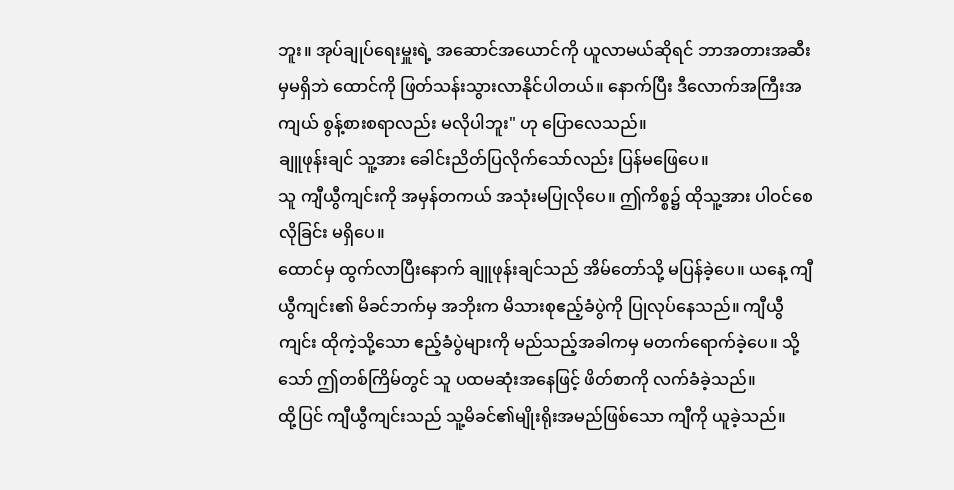ဘူး။ အုပ်ချုပ်ရေးမှူးရဲ့ အဆောင်အယောင်ကို ယူလာမယ်ဆိုရင် ဘာအတားအဆီးမှမရှိဘဲ ထောင်ကို ဖြတ်သန်းသွားလာနိုင်ပါတယ်။ နောက်ပြီး ဒီလောက်အကြီးအကျယ် စွန့်စားစရာလည်း မလိုပါဘူး" ဟု ပြောလေသည်။
ချူဖုန်းချင် သူ့အား ခေါင်းညိတ်ပြလိုက်သော်လည်း ပြန်မဖြေပေ။
သူ ကျီယွီကျင်းကို အမှန်တကယ် အသုံးမပြုလိုပေ။ ဤကိစ္စ၌ ထိုသူ့အား ပါဝင်စေလိုခြင်း မရှိပေ။
ထောင်မှ ထွက်လာပြီးနောက် ချူဖုန်းချင်သည် အိမ်တော်သို့ မပြန်ခဲ့ပေ။ ယနေ့ ကျီယွီကျင်း၏ မိခင်ဘက်မှ အဘိုးက မိသားစုဧည့်ခံပွဲကို ပြုလုပ်နေသည်။ ကျီယွီကျင်း ထိုကဲ့သို့သော ဧည့်ခံပွဲများကို မည်သည့်အခါကမှ မတက်ရောက်ခဲ့ပေ။ သို့သော် ဤတစ်ကြိမ်တွင် သူ ပထမဆုံးအနေဖြင့် ဖိတ်စာကို လက်ခံခဲ့သည်။
ထို့ပြင် ကျီယွီကျင်းသည် သူ့မိခင်၏မျိုးရိုးအမည်ဖြစ်သော ကျီကို ယူခဲ့သည်။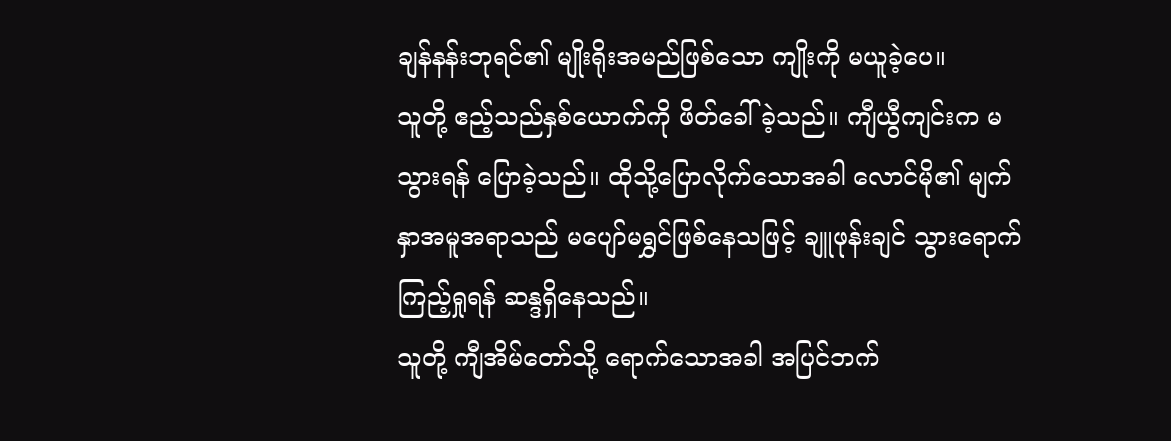ချန်နန်းဘုရင်၏ မျိုးရိုးအမည်ဖြစ်သော ကျိုးကို မယူခဲ့ပေ။
သူတို့ ဧည့်သည်နှစ်ယောက်ကို ဖိတ်ခေါ်ခဲ့သည်။ ကျီယွီကျင်းက မသွားရန် ပြောခဲ့သည်။ ထိုသို့ပြောလိုက်သောအခါ လောင်မို၏ မျက်နှာအမူအရာသည် မပျော်မရွှင်ဖြစ်နေသဖြင့် ချူဖုန်းချင် သွားရောက်ကြည့်ရှုရန် ဆန္ဒရှိနေသည်။
သူတို့ ကျီအိမ်တော်သို့ ရောက်သောအခါ အပြင်ဘက်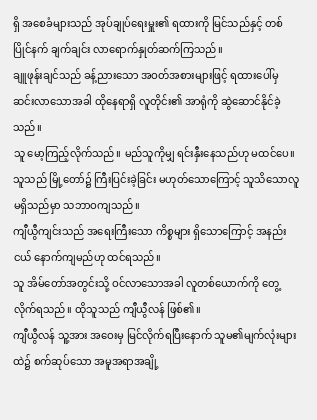ရှိ အစေခံများသည် အုပ်ချုပ်ရေးမှူး၏ ရထားကို မြင်သည်နှင့် တစ်ပြိုင်နက် ချက်ချင်း လာရောက်နှုတ်ဆက်ကြသည်။
ချူဖုန်းချင်သည် ခန့်ညားသော အဝတ်အစားများဖြင့် ရထားပေါ်မှ ဆင်းလာသောအခါ ထိုနေရာရှိ လူတိုင်း၏ အာရုံကို ဆွဲဆောင်နိုင်ခဲ့သည်။
သူ မော့ကြည့်လိုက်သည်။ မည်သူကိုမျှ ရင်းနှီးနေသည်ဟု မထင်ပေ။ သူသည် မြို့တော်၌ ကြီးပြင်းခဲ့ခြင်း မဟုတ်သောကြောင့် သူသိသောလူ မရှိသည်မှာ သဘာဝကျသည်။
ကျီယွီကျင်းသည် အရေးကြီးသော ကိစ္စများ ရှိသောကြောင့် အနည်းငယ် နောက်ကျမည်ဟု ထင်ရသည်။
သူ အိမ်တော်အတွင်းသို့ ဝင်လာသောအခါ လူတစ်ယောက်ကို တွေ့လိုက်ရသည်။ ထိုသူသည် ကျီယွီလန် ဖြစ်၏။
ကျီယွီလန် သူ့အား အဝေးမှ မြင်လိုက်ရပြီးနောက် သူမ၏မျက်လုံးများထဲ၌ စက်ဆုပ်သော အမူအရာအချို့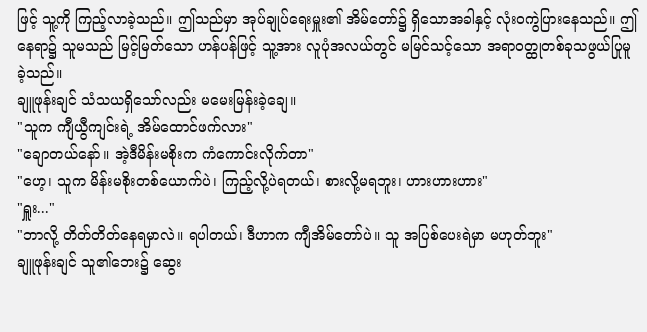ဖြင့် သူ့ကို ကြည့်လာခဲ့သည်။ ဤသည်မှာ အုပ်ချုပ်ရေးမှူး၏ အိမ်တော်၌ ရှိသောအခါနှင့် လုံးဝကွဲပြားနေသည်။ ဤနေရာ၌ သူမသည် မြင့်မြတ်သော ဟန်ပန်ဖြင့် သူ့အား လူပုံအလယ်တွင် မမြင်သင့်သော အရာဝတ္ထုတစ်ခုသဖွယ်ပြုမူခဲ့သည်။
ချူဖုန်းချင် သံသယရှိသော်လည်း မမေးမြန်းခဲ့ချေ။
"သူက ကျီယွီကျင်းရဲ့ အိမ်ထောင်ဖက်လား"
"ချောတယ်နော်။ အဲ့ဒီမိန်းမစိုးက ကံကောင်းလိုက်တာ"
"ဟေ့၊ သူက မိန်းမစိုးတစ်ယောက်ပဲ၊ ကြည့်လို့ပဲရတယ်၊ စားလို့မရဘူး၊ ဟားဟားဟား"
"ရှူး..."
"ဘာလို့ တိတ်တိတ်နေရမှာလဲ။ ရပါတယ်၊ ဒီဟာက ကျီအိမ်တော်ပဲ။ သူ အပြစ်ပေးရဲမှာ မဟုတ်ဘူး"
ချူဖုန်းချင် သူ၏ဘေး၌ ဆွေး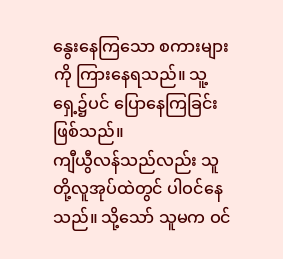နွေးနေကြသော စကားများကို ကြားနေရသည်။ သူ့ရှေ့၌ပင် ပြောနေကြခြင်း ဖြစ်သည်။
ကျီယွီလန်သည်လည်း သူတို့လူအုပ်ထဲတွင် ပါဝင်နေသည်။ သို့သော် သူမက ဝင်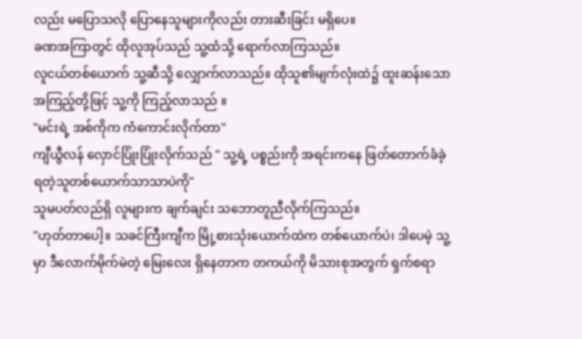လည်း မပြောသလို ပြောနေသူများကိုလည်း တားဆီးခြင်း မရှိပေ။
ခဏအကြာတွင် ထိုလူအုပ်သည် သူ့ထံသို့ ရောက်လာကြသည်။
လူငယ်တစ်ယောက် သူ့ဆီသို့ လျှောက်လာသည်။ ထိုသူ၏မျက်လုံးထဲ၌ ထူးဆန်းသော အကြည့်တို့ဖြင့် သူ့ကို ကြည့်လာသည် ။
"မင်းရဲ့ အစ်ကိုက ကံကောင်းလိုက်တာ"
ကျီယွီလန် လှောင်ပြုံးပြုံးလိုက်သည် " သူ့ရဲ့ ပစ္စည်းကို အရင်းကနေ ဖြတ်တောက်ခံခဲ့ရတဲ့သူတစ်ယောက်သာသာပဲကို"
သူမပတ်လည်ရှိ လူများက ချက်ချင်း သဘောတူညီလိုက်ကြသည်။
"ဟုတ်တာပေါ့။ သခင်ကြီးကျီက မြို့စားသုံးယောက်ထဲက တစ်ယောက်ပဲ၊ ဒါပေမဲ့ သူ့မှာ ဒီလောက်မိုက်မဲတဲ့ မြေးလေး ရှိနေတာက တကယ်ကို မိသားစုအတွက် ရှက်စရာ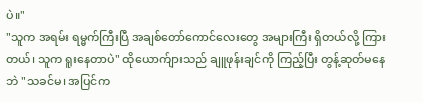ပဲ။"
"သူက အရမ်း ရမ္မက်ကြီးပြီ အချစ်တော်ကောင်လေးတွေ အများကြီး ရှိတယ်လို့ ကြားတယ်၊ သူက ရူးနေတာပဲ" ထိုယောက်ျားသည် ချူဖုန်းချင်ကို ကြည့်ပြီး တွန့်ဆုတ်မနေဘဲ "သခင်မ၊ အပြင်က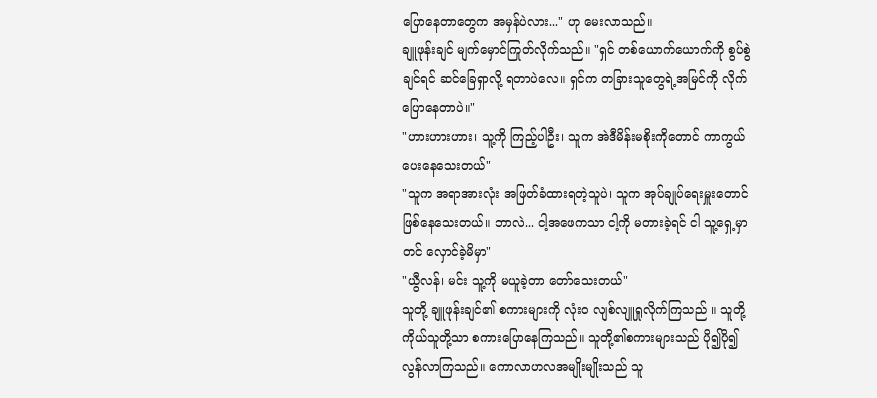ပြောနေတာတွေက အမှန်ပဲလား..." ဟု မေးလာသည်။
ချူဖုန်းချင် မျက်မှောင်ကြုတ်လိုက်သည်။ "ရှင် တစ်ယောက်ယောက်ကို စွပ်စွဲချင်ရင် ဆင်ခြေရှာလို့ ရတာပဲလေ။ ရှင်က တခြားသူတွေရဲ့အမြင်ကို လိုက်ပြောနေတာပဲ။"
"ဟားဟားဟား၊ သူ့ကို ကြည့်ပါဦး၊ သူက အဲဒီမိန်းမစိုးကိုတောင် ကာကွယ်ပေးနေသေးတယ်"
"သူက အရာအားလုံး အဖြတ်ခံထားရတဲ့သူပဲ၊ သူက အုပ်ချုပ်ရေးမှူးတောင် ဖြစ်နေသေးတယ်။ ဘာလဲ... ငါ့အဖေကသာ ငါ့ကို မတားခဲ့ရင် ငါ သူ့ရှေ့မှာတင် လှောင်ခဲ့မိမှာ"
"ယွီလန်၊ မင်း သူ့ကို မယူခဲ့တာ တော်သေးတယ်"
သူတို့ ချူဖုန်းချင်၏ စကားများကို လုံးဝ လျစ်လျူရှုလိုက်ကြသည် ။ သူတို့ကိုယ်သူတို့သာ စကားပြောနေကြသည်။ သူတို့၏စကားများသည် ပို၍ပို၍ လွန်လာကြသည်။ ကောလာဟလအမျိုးမျိုးသည် သူ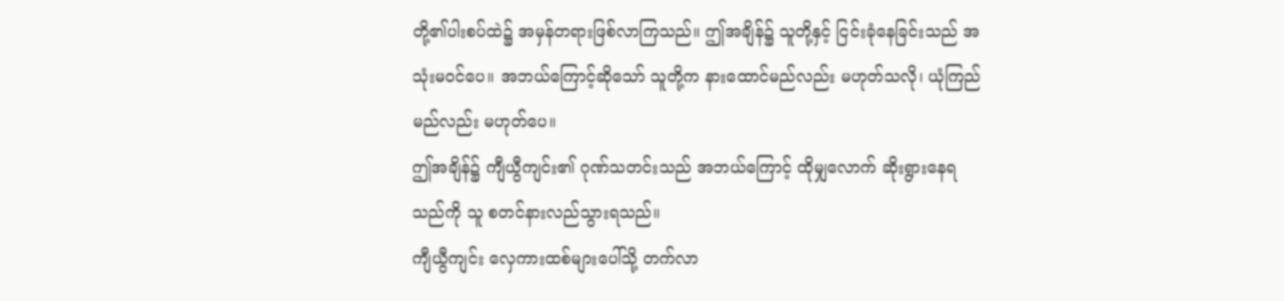တို့၏ပါးစပ်ထဲ၌ အမှန်တရားဖြစ်လာကြသည်။ ဤအချိန်၌ သူတို့နှင့် ငြင်းခုံနေခြင်းသည် အသုံးမဝင်ပေ။ အဘယ်ကြောင့်ဆိုသော် သူတို့က နားထောင်မည်လည်း မဟုတ်သလို၊ ယုံကြည်မည်လည်း မဟုတ်ပေ။
ဤအချိန်၌ ကျီယွီကျင်း၏ ဂုဏ်သတင်းသည် အဘယ်ကြောင့် ထိုမျှလောက် ဆိုးရွားနေရသည်ကို သူ စတင်နားလည်သွားရသည်။
ကျီယွီကျင်း လှေကားထစ်များပေါ်သို့ တက်လာ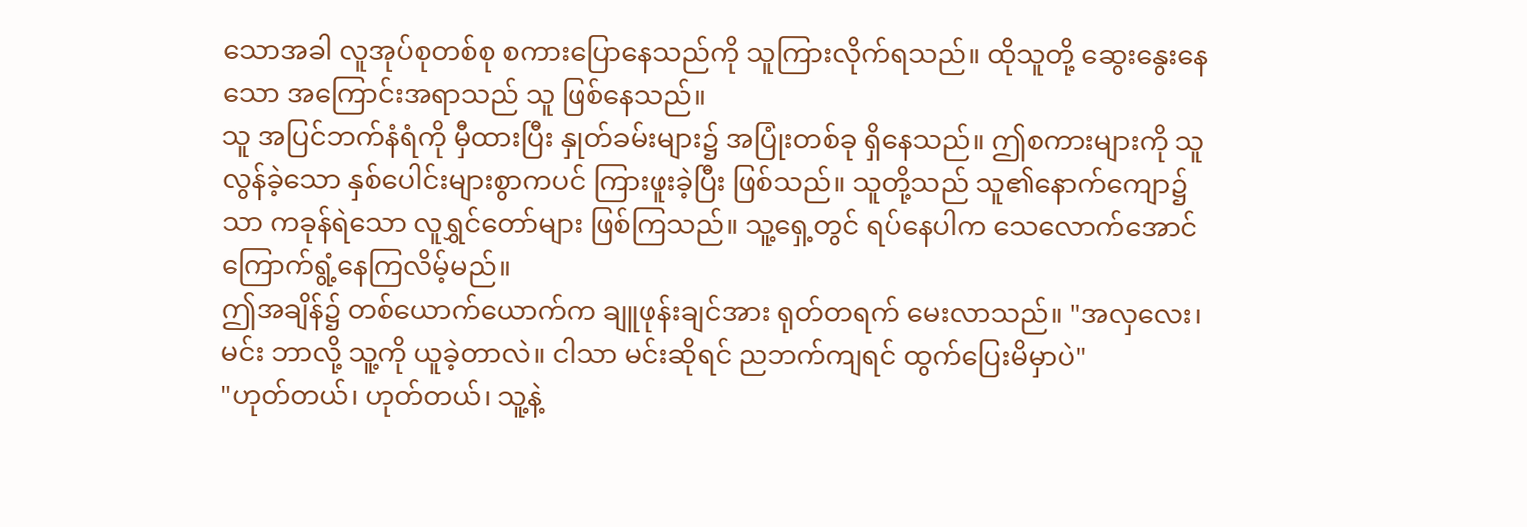သောအခါ လူအုပ်စုတစ်စု စကားပြောနေသည်ကို သူကြားလိုက်ရသည်။ ထိုသူတို့ ဆွေးနွေးနေသော အကြောင်းအရာသည် သူ ဖြစ်နေသည်။
သူ အပြင်ဘက်နံရံကို မှီထားပြီး နှုတ်ခမ်းများ၌ အပြုံးတစ်ခု ရှိနေသည်။ ဤစကားများကို သူ လွန်ခဲ့သော နှစ်ပေါင်းများစွာကပင် ကြားဖူးခဲ့ပြီး ဖြစ်သည်။ သူတို့သည် သူ၏နောက်ကျော၌သာ ကခုန်ရဲသော လူရွှင်တော်များ ဖြစ်ကြသည်။ သူ့ရှေ့တွင် ရပ်နေပါက သေလောက်အောင် ကြောက်ရွံ့နေကြလိမ့်မည်။
ဤအချိန်၌ တစ်ယောက်ယောက်က ချူဖုန်းချင်အား ရုတ်တရက် မေးလာသည်။ "အလှလေး၊ မင်း ဘာလို့ သူ့ကို ယူခဲ့တာလဲ။ ငါသာ မင်းဆိုရင် ညဘက်ကျရင် ထွက်ပြေးမိမှာပဲ"
"ဟုတ်တယ်၊ ဟုတ်တယ်၊ သူ့နဲ့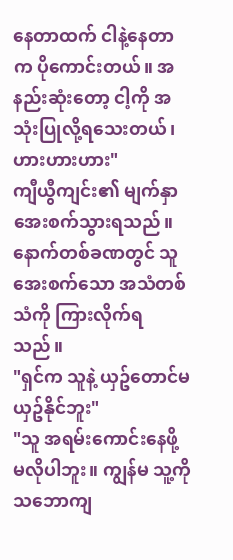နေတာထက် ငါနဲ့နေတာက ပိုကောင်းတယ်။ အနည်းဆုံးတော့ ငါ့ကို အသုံးပြုလို့ရသေးတယ်၊ ဟားဟားဟား"
ကျီယွီကျင်း၏ မျက်နှာ အေးစက်သွားရသည်။ နောက်တစ်ခဏတွင် သူ အေးစက်သော အသံတစ်သံကို ကြားလိုက်ရသည်။
"ရှင်က သူနဲ့ ယှဥ်တောင်မယှဥ်နိုင်ဘူး"
"သူ အရမ်းကောင်းနေဖို့ မလိုပါဘူး။ ကျွန်မ သူ့ကို သဘောကျ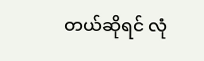တယ်ဆိုရင် လုံ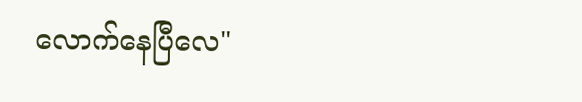လောက်နေပြီလေ"